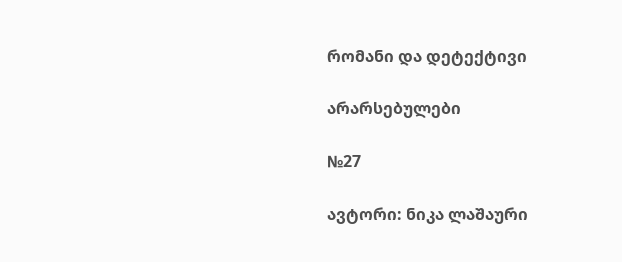რომანი და დეტექტივი

არარსებულები

№27

ავტორი: ნიკა ლაშაური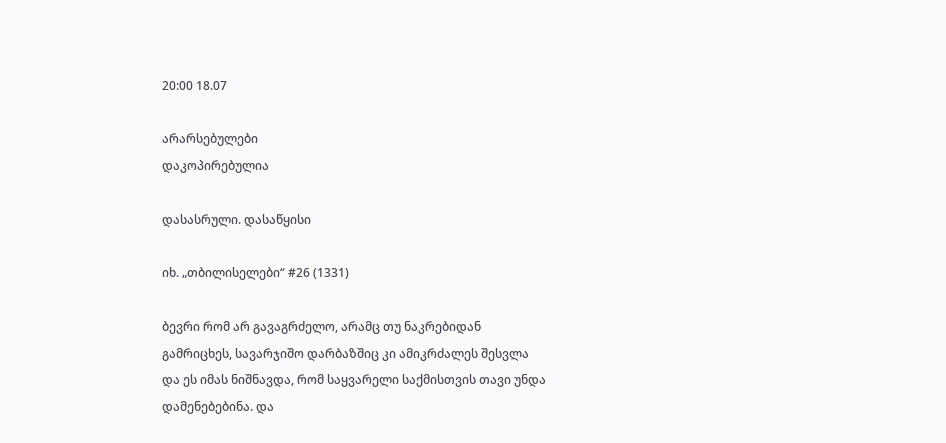20:00 18.07

არარსებულები
დაკოპირებულია

დასასრული. დასაწყისი

იხ. „თბილისელები“ #26 (1331)

ბევრი რომ არ გავაგრძელო, არამც თუ ნაკრებიდან გამრიცხეს, სავარჯიშო დარბაზშიც კი ამიკრძალეს შესვლა და ეს იმას ნიშნავდა, რომ საყვარელი საქმისთვის თავი უნდა დამენებებინა. და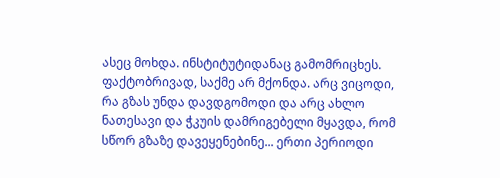ასეც მოხდა. ინსტიტუტიდანაც გამომრიცხეს. ფაქტობრივად, საქმე არ მქონდა. არც ვიცოდი, რა გზას უნდა დავდგომოდი და არც ახლო ნათესავი და ჭკუის დამრიგებელი მყავდა, რომ სწორ გზაზე დავეყენებინე... ერთი პერიოდი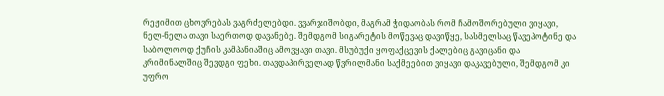რეჟიმით ცხოვრებას ვაგრძელებდი. ვვარჯიშობდი, მაგრამ ჭიდაობას რომ ჩამოშორებული ვიყავი, ნელ-ნელა თავი საერთოდ დავანებე. შემდგომ სიგარეტის მოწევაც დავიწყე, სასმელსაც წავეპოტინე და საბოლოოდ ქუჩის კამპანიაშიც ამოვყავი თავი. მსუბუქი ყოფაქცევის ქალებიც გავიცანი და კრიმინალშიც შევდგი ფეხი. თავდაპირველად წვრილმანი საქმეებით ვიყავი დაკავებული, შემდგომ კი უფრო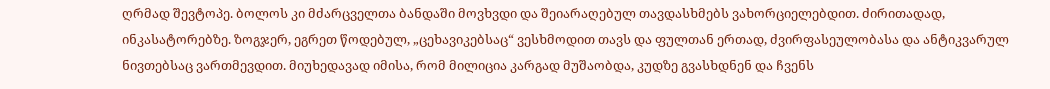ღრმად შევტოპე. ბოლოს კი მძარცველთა ბანდაში მოვხვდი და შეიარაღებულ თავდასხმებს ვახორციელებდით. ძირითადად, ინკასატორებზე. ზოგჯერ, ეგრეთ წოდებულ, „ცეხავიკებსაც“ ვესხმოდით თავს და ფულთან ერთად, ძვირფასეულობასა და ანტიკვარულ ნივთებსაც ვართმევდით. მიუხედავად იმისა, რომ მილიცია კარგად მუშაობდა, კუდზე გვასხდნენ და ჩვენს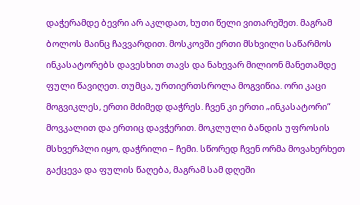დაჭერამდე ბევრი არ აკლდათ, ხუთი წელი ვითარეშეთ. მაგრამ ბოლოს მაინც ჩავვარდით. მოსკოვში ერთი მსხვილი საწარმოს ინკასატორებს დავესხით თავს და ნახევარ მილიონ მანეთამდე ფული წავიღეთ. თუმცა, ურთიერთსროლა მოგვიწია. ორი კაცი მოგვიკლეს, ერთი მძიმედ დაჭრეს. ჩვენ კი ერთი „ინკასატორი“ მოვკალით და ერთიც დავჭერით. მოკლული ბანდის უფროსის მსხვერპლი იყო, დაჭრილი – ჩემი. სწორედ ჩვენ ორმა მოვახერხეთ გაქცევა და ფულის წაღება, მაგრამ სამ დღეში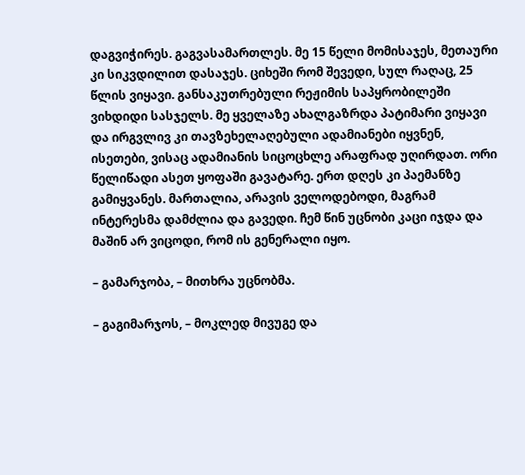დაგვიჭირეს. გაგვასამართლეს. მე 15 წელი მომისაჯეს, მეთაური კი სიკვდილით დასაჯეს. ციხეში რომ შევედი, სულ რაღაც, 25 წლის ვიყავი. განსაკუთრებული რეჟიმის საპყრობილეში ვიხდიდი სასჯელს. მე ყველაზე ახალგაზრდა პატიმარი ვიყავი და ირგვლივ კი თავზეხელაღებული ადამიანები იყვნენ, ისეთები, ვისაც ადამიანის სიცოცხლე არაფრად უღირდათ. ორი წელიწადი ასეთ ყოფაში გავატარე. ერთ დღეს კი პაემანზე გამიყვანეს. მართალია, არავის ველოდებოდი, მაგრამ ინტერესმა დამძლია და გავედი. ჩემ წინ უცნობი კაცი იჯდა და მაშინ არ ვიცოდი, რომ ის გენერალი იყო.

– გამარჯობა, – მითხრა უცნობმა.

– გაგიმარჯოს, – მოკლედ მივუგე და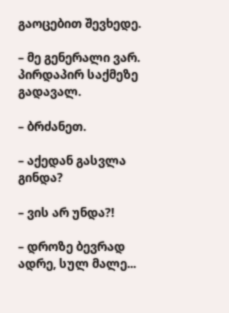გაოცებით შევხედე.

– მე გენერალი ვარ. პირდაპირ საქმეზე გადავალ.

– ბრძანეთ.

– აქედან გასვლა გინდა?

– ვის არ უნდა?!

– დროზე ბევრად ადრე, სულ მალე...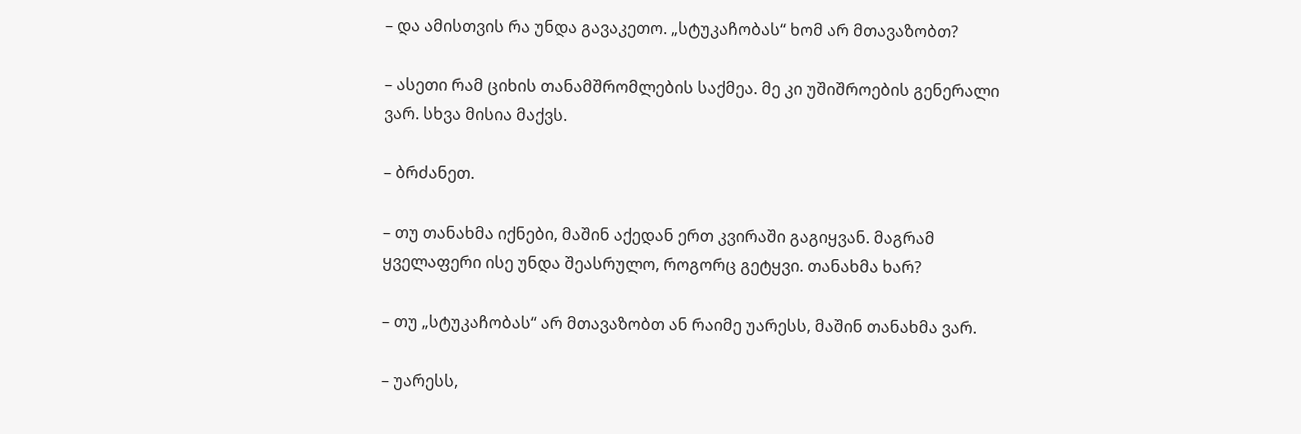– და ამისთვის რა უნდა გავაკეთო. „სტუკაჩობას“ ხომ არ მთავაზობთ?

– ასეთი რამ ციხის თანამშრომლების საქმეა. მე კი უშიშროების გენერალი ვარ. სხვა მისია მაქვს.

– ბრძანეთ.

– თუ თანახმა იქნები, მაშინ აქედან ერთ კვირაში გაგიყვან. მაგრამ ყველაფერი ისე უნდა შეასრულო, როგორც გეტყვი. თანახმა ხარ?

– თუ „სტუკაჩობას“ არ მთავაზობთ ან რაიმე უარესს, მაშინ თანახმა ვარ.

– უარესს,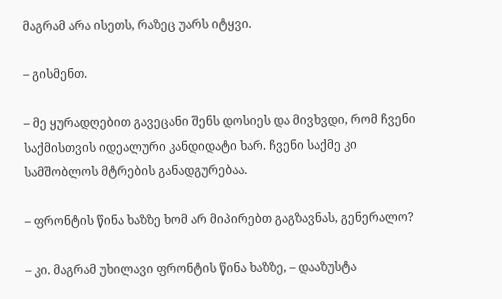მაგრამ არა ისეთს, რაზეც უარს იტყვი.

– გისმენთ.

– მე ყურადღებით გავეცანი შენს დოსიეს და მივხვდი, რომ ჩვენი საქმისთვის იდეალური კანდიდატი ხარ. ჩვენი საქმე კი სამშობლოს მტრების განადგურებაა.

– ფრონტის წინა ხაზზე ხომ არ მიპირებთ გაგზავნას, გენერალო?

– კი. მაგრამ უხილავი ფრონტის წინა ხაზზე, – დააზუსტა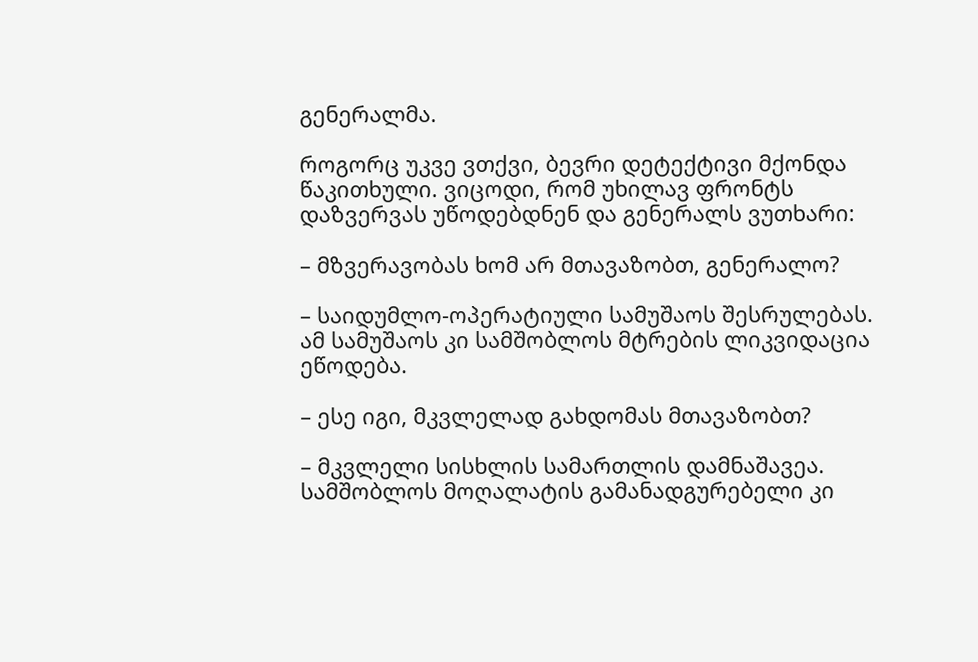გენერალმა.

როგორც უკვე ვთქვი, ბევრი დეტექტივი მქონდა წაკითხული. ვიცოდი, რომ უხილავ ფრონტს დაზვერვას უწოდებდნენ და გენერალს ვუთხარი:

– მზვერავობას ხომ არ მთავაზობთ, გენერალო?

– საიდუმლო-ოპერატიული სამუშაოს შესრულებას. ამ სამუშაოს კი სამშობლოს მტრების ლიკვიდაცია ეწოდება.

– ესე იგი, მკვლელად გახდომას მთავაზობთ?

– მკვლელი სისხლის სამართლის დამნაშავეა. სამშობლოს მოღალატის გამანადგურებელი კი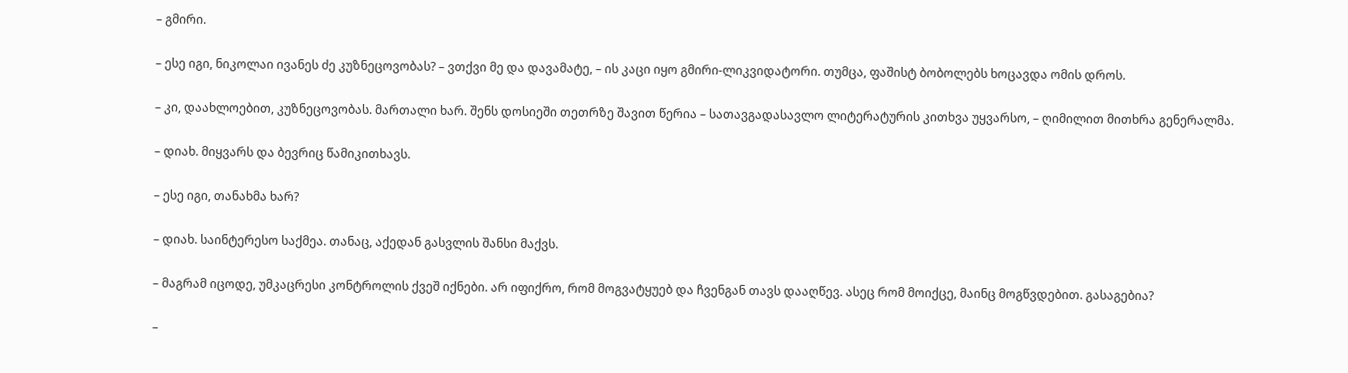– გმირი.

– ესე იგი, ნიკოლაი ივანეს ძე კუზნეცოვობას? – ვთქვი მე და დავამატე, – ის კაცი იყო გმირი-ლიკვიდატორი. თუმცა, ფაშისტ ბობოლებს ხოცავდა ომის დროს.

– კი, დაახლოებით, კუზნეცოვობას. მართალი ხარ. შენს დოსიეში თეთრზე შავით წერია – სათავგადასავლო ლიტერატურის კითხვა უყვარსო, – ღიმილით მითხრა გენერალმა.

– დიახ. მიყვარს და ბევრიც წამიკითხავს.

– ესე იგი, თანახმა ხარ?

– დიახ. საინტერესო საქმეა. თანაც, აქედან გასვლის შანსი მაქვს.

– მაგრამ იცოდე, უმკაცრესი კონტროლის ქვეშ იქნები. არ იფიქრო, რომ მოგვატყუებ და ჩვენგან თავს დააღწევ. ასეც რომ მოიქცე, მაინც მოგწვდებით. გასაგებია?

–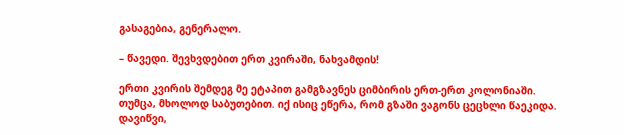გასაგებია, გენერალო.

– წავედი. შევხვდებით ერთ კვირაში, ნახვამდის!

ერთი კვირის შემდეგ მე ეტაპით გამგზავნეს ციმბირის ერთ-ერთ კოლონიაში. თუმცა, მხოლოდ საბუთებით. იქ ისიც ეწერა, რომ გზაში ვაგონს ცეცხლი წაეკიდა. დავიწვი,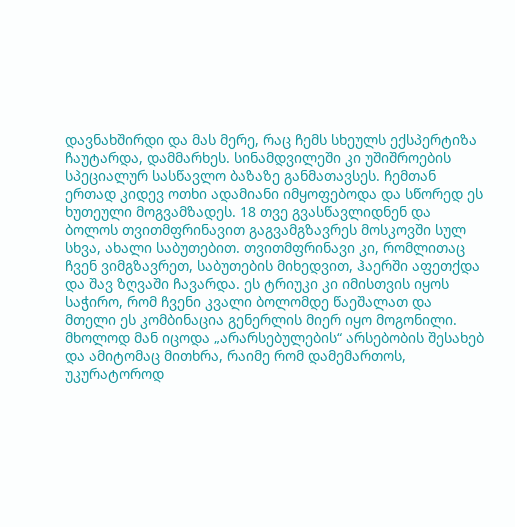დავნახშირდი და მას მერე, რაც ჩემს სხეულს ექსპერტიზა ჩაუტარდა, დამმარხეს. სინამდვილეში კი უშიშროების სპეციალურ სასწავლო ბაზაზე განმათავსეს. ჩემთან ერთად კიდევ ოთხი ადამიანი იმყოფებოდა და სწორედ ეს ხუთეული მოგვამზადეს. 18 თვე გვასწავლიდნენ და ბოლოს თვითმფრინავით გაგვამგზავრეს მოსკოვში სულ სხვა, ახალი საბუთებით. თვითმფრინავი კი, რომლითაც ჩვენ ვიმგზავრეთ, საბუთების მიხედვით, ჰაერში აფეთქდა და შავ ზღვაში ჩავარდა. ეს ტრიუკი კი იმისთვის იყოს საჭირო, რომ ჩვენი კვალი ბოლომდე წაეშალათ და მთელი ეს კომბინაცია გენერლის მიერ იყო მოგონილი. მხოლოდ მან იცოდა „არარსებულების“ არსებობის შესახებ და ამიტომაც მითხრა, რაიმე რომ დამემართოს, უკურატოროდ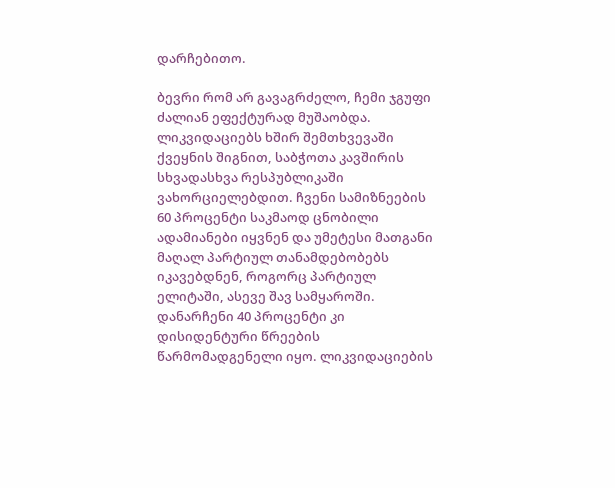დარჩებითო.

ბევრი რომ არ გავაგრძელო, ჩემი ჯგუფი ძალიან ეფექტურად მუშაობდა. ლიკვიდაციებს ხშირ შემთხვევაში ქვეყნის შიგნით, საბჭოთა კავშირის სხვადასხვა რესპუბლიკაში ვახორციელებდით. ჩვენი სამიზნეების 60 პროცენტი საკმაოდ ცნობილი ადამიანები იყვნენ და უმეტესი მათგანი მაღალ პარტიულ თანამდებობებს იკავებდნენ, როგორც პარტიულ ელიტაში, ასევე შავ სამყაროში. დანარჩენი 40 პროცენტი კი დისიდენტური წრეების წარმომადგენელი იყო. ლიკვიდაციების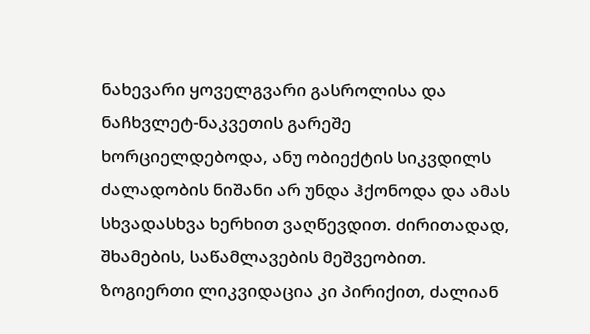ნახევარი ყოველგვარი გასროლისა და ნაჩხვლეტ-ნაკვეთის გარეშე ხორციელდებოდა, ანუ ობიექტის სიკვდილს ძალადობის ნიშანი არ უნდა ჰქონოდა და ამას სხვადასხვა ხერხით ვაღწევდით. ძირითადად, შხამების, საწამლავების მეშვეობით. ზოგიერთი ლიკვიდაცია კი პირიქით, ძალიან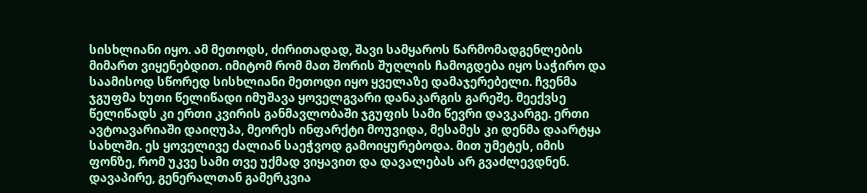სისხლიანი იყო. ამ მეთოდს, ძირითადად, შავი სამყაროს წარმომადგენლების მიმართ ვიყენებდით. იმიტომ რომ მათ შორის შუღლის ჩამოგდება იყო საჭირო და საამისოდ სწორედ სისხლიანი მეთოდი იყო ყველაზე დამაჯერებელი. ჩვენმა ჯგუფმა ხუთი წელიწადი იმუშავა ყოველგვარი დანაკარგის გარეშე. მეექვსე წელიწადს კი ერთი კვირის განმავლობაში ჯგუფის სამი წევრი დავკარგე. ერთი ავტოავარიაში დაიღუპა, მეორეს ინფარქტი მოუვიდა, მესამეს კი დენმა დაარტყა სახლში. ეს ყოველივე ძალიან საეჭვოდ გამოიყურებოდა. მით უმეტეს, იმის ფონზე, რომ უკვე სამი თვე უქმად ვიყავით და დავალებას არ გვაძლევდნენ. დავაპირე, გენერალთან გამერკვია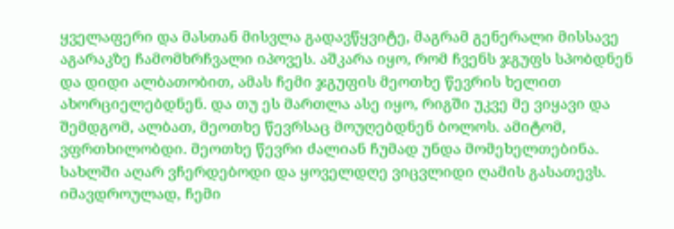ყველაფერი და მასთან მისვლა გადავწყვიტე, მაგრამ გენერალი მისსავე აგარაკზე ჩამომხრჩვალი იპოვეს. აშკარა იყო, რომ ჩვენს ჯგუფს სპობდნენ და დიდი ალბათობით, ამას ჩემი ჯგუფის მეოთხე წევრის ხელით ახორციელებდნენ. და თუ ეს მართლა ასე იყო, რიგში უკვე მე ვიყავი და შემდგომ, ალბათ, მეოთხე წევრსაც მოუღებდნენ ბოლოს. ამიტომ, ვფრთხილობდი. მეოთხე წევრი ძალიან ჩუმად უნდა მომეხელთებინა. სახლში აღარ ვჩერდებოდი და ყოველდღე ვიცვლიდი ღამის გასათევს. იმავდროულად, ჩემი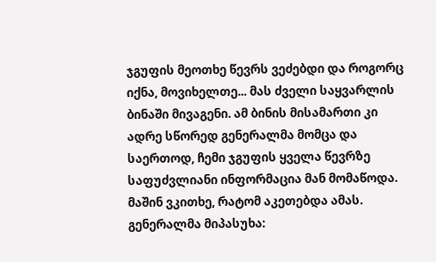ჯგუფის მეოთხე წევრს ვეძებდი და როგორც იქნა, მოვიხელთე... მას ძველი საყვარლის ბინაში მივაგენი. ამ ბინის მისამართი კი ადრე სწორედ გენერალმა მომცა და საერთოდ, ჩემი ჯგუფის ყველა წევრზე საფუძვლიანი ინფორმაცია მან მომაწოდა. მაშინ ვკითხე, რატომ აკეთებდა ამას. გენერალმა მიპასუხა: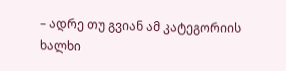– ადრე თუ გვიან ამ კატეგორიის ხალხი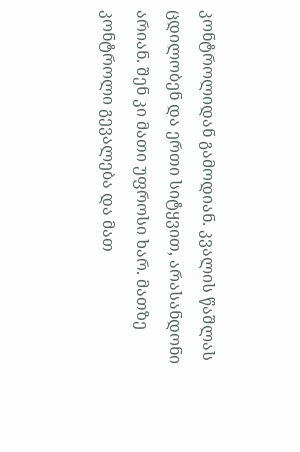კონტროლიდან გამოდიან. კვალის წაშლას ცდილობენ და ერთი სიტყვით, არასანდონი არიან. შენ კი მათი უფროსი ხარ. მათზე კონტროლი გევალება და მათ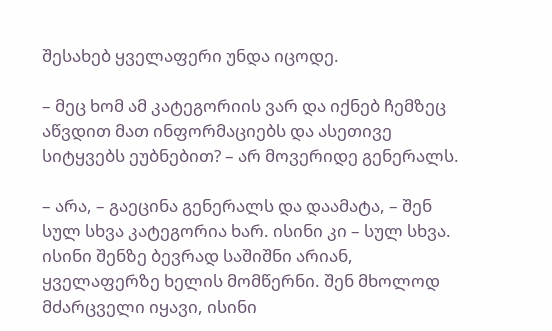შესახებ ყველაფერი უნდა იცოდე.

– მეც ხომ ამ კატეგორიის ვარ და იქნებ ჩემზეც აწვდით მათ ინფორმაციებს და ასეთივე სიტყვებს ეუბნებით? – არ მოვერიდე გენერალს.

– არა, – გაეცინა გენერალს და დაამატა, – შენ სულ სხვა კატეგორია ხარ. ისინი კი – სულ სხვა. ისინი შენზე ბევრად საშიშნი არიან, ყველაფერზე ხელის მომწერნი. შენ მხოლოდ მძარცველი იყავი, ისინი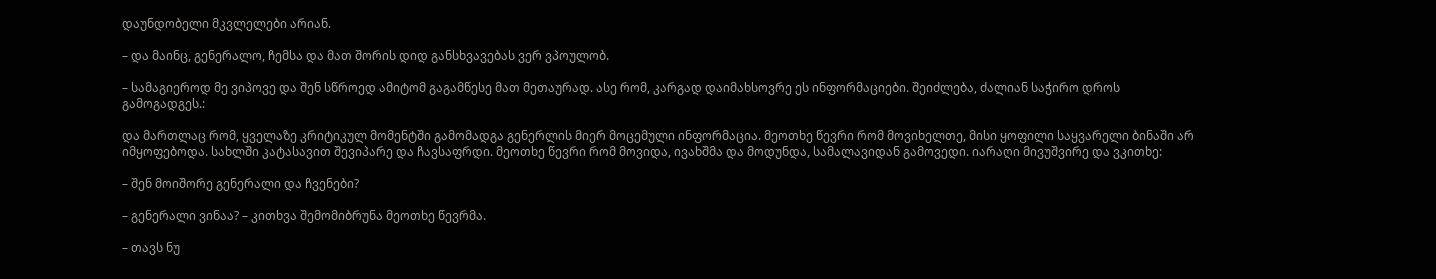დაუნდობელი მკვლელები არიან.

– და მაინც, გენერალო, ჩემსა და მათ შორის დიდ განსხვავებას ვერ ვპოულობ.

– სამაგიეროდ მე ვიპოვე და შენ სწროედ ამიტომ გაგამწესე მათ მეთაურად. ასე რომ, კარგად დაიმახსოვრე ეს ინფორმაციები. შეიძლება, ძალიან საჭირო დროს გამოგადგეს.:

და მართლაც რომ, ყველაზე კრიტიკულ მომენტში გამომადგა გენერლის მიერ მოცემული ინფორმაცია. მეოთხე წევრი რომ მოვიხელთე, მისი ყოფილი საყვარელი ბინაში არ იმყოფებოდა. სახლში კატასავით შევიპარე და ჩავსაფრდი. მეოთხე წევრი რომ მოვიდა, ივახშმა და მოდუნდა, სამალავიდან გამოვედი. იარაღი მივუშვირე და ვკითხე:

– შენ მოიშორე გენერალი და ჩვენები?

– გენერალი ვინაა? – კითხვა შემომიბრუნა მეოთხე წევრმა.

– თავს ნუ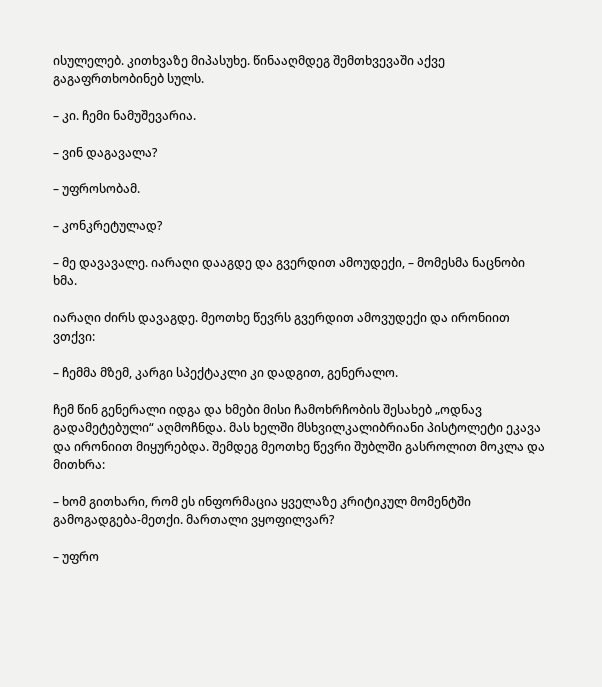ისულელებ. კითხვაზე მიპასუხე. წინააღმდეგ შემთხვევაში აქვე გაგაფრთხობინებ სულს.

– კი. ჩემი ნამუშევარია.

– ვინ დაგავალა?

– უფროსობამ.

– კონკრეტულად?

– მე დავავალე. იარაღი დააგდე და გვერდით ამოუდექი, – მომესმა ნაცნობი ხმა.

იარაღი ძირს დავაგდე. მეოთხე წევრს გვერდით ამოვუდექი და ირონიით ვთქვი:

– ჩემმა მზემ, კარგი სპექტაკლი კი დადგით, გენერალო.

ჩემ წინ გენერალი იდგა და ხმები მისი ჩამოხრჩობის შესახებ „ოდნავ გადამეტებული“ აღმოჩნდა. მას ხელში მსხვილკალიბრიანი პისტოლეტი ეკავა და ირონიით მიყურებდა. შემდეგ მეოთხე წევრი შუბლში გასროლით მოკლა და მითხრა:

– ხომ გითხარი, რომ ეს ინფორმაცია ყველაზე კრიტიკულ მომენტში გამოგადგება-მეთქი. მართალი ვყოფილვარ?

– უფრო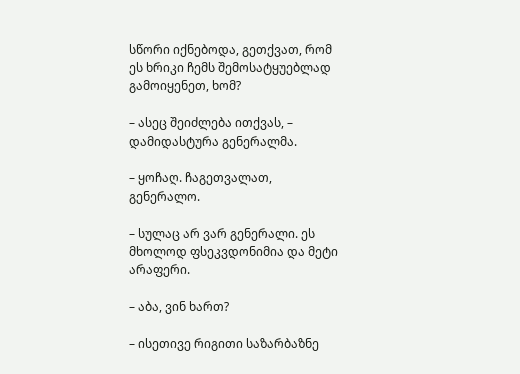სწორი იქნებოდა, გეთქვათ, რომ ეს ხრიკი ჩემს შემოსატყუებლად გამოიყენეთ, ხომ?

– ასეც შეიძლება ითქვას, – დამიდასტურა გენერალმა.

– ყოჩაღ. ჩაგეთვალათ, გენერალო.

– სულაც არ ვარ გენერალი. ეს მხოლოდ ფსეკვდონიმია და მეტი არაფერი.

– აბა, ვინ ხართ?

– ისეთივე რიგითი საზარბაზნე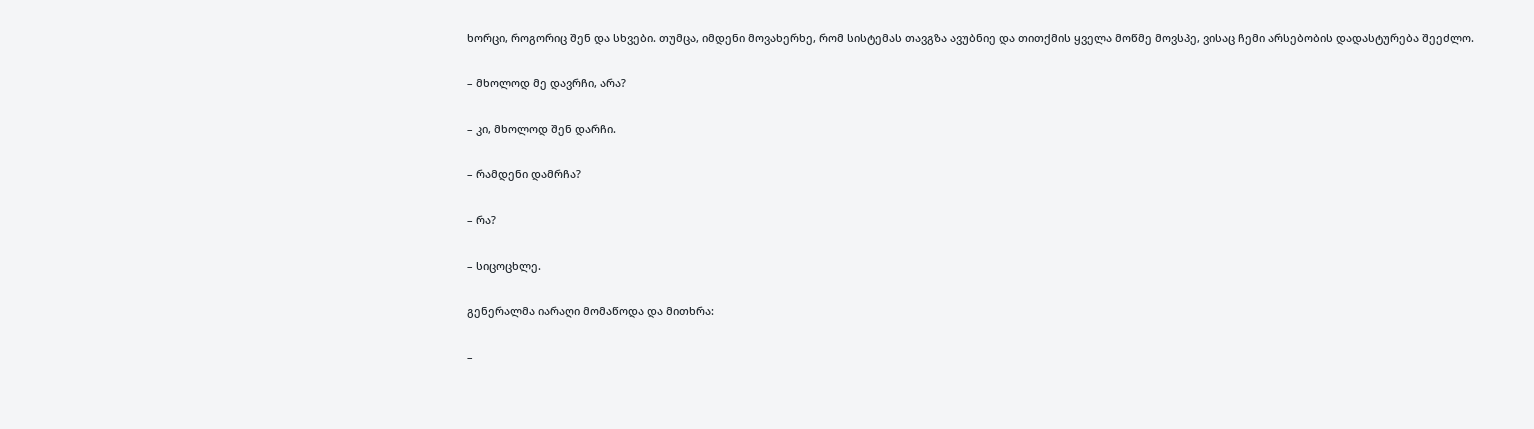ხორცი, როგორიც შენ და სხვები. თუმცა, იმდენი მოვახერხე, რომ სისტემას თავგზა ავუბნიე და თითქმის ყველა მოწმე მოვსპე, ვისაც ჩემი არსებობის დადასტურება შეეძლო.

– მხოლოდ მე დავრჩი, არა?

– კი, მხოლოდ შენ დარჩი.

– რამდენი დამრჩა?

– რა?

– სიცოცხლე.

გენერალმა იარაღი მომაწოდა და მითხრა:

–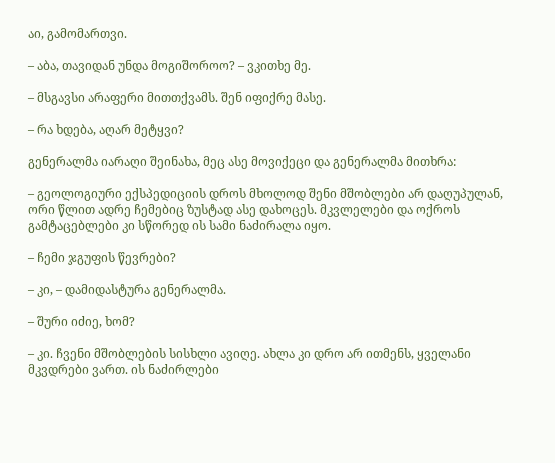აი, გამომართვი.

– აბა, თავიდან უნდა მოგიშოროო? – ვკითხე მე.

– მსგავსი არაფერი მითთქვამს. შენ იფიქრე მასე.

– რა ხდება, აღარ მეტყვი?

გენერალმა იარაღი შეინახა, მეც ასე მოვიქეცი და გენერალმა მითხრა:

– გეოლოგიური ექსპედიციის დროს მხოლოდ შენი მშობლები არ დაღუპულან, ორი წლით ადრე ჩემებიც ზუსტად ასე დახოცეს. მკვლელები და ოქროს გამტაცებლები კი სწორედ ის სამი ნაძირალა იყო.

– ჩემი ჯგუფის წევრები?

– კი, – დამიდასტურა გენერალმა.

– შური იძიე, ხომ?

– კი. ჩვენი მშობლების სისხლი ავიღე. ახლა კი დრო არ ითმენს, ყველანი მკვდრები ვართ. ის ნაძირლები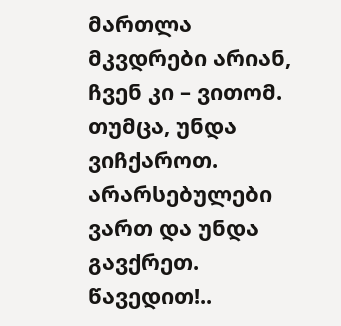მართლა მკვდრები არიან, ჩვენ კი – ვითომ. თუმცა, უნდა ვიჩქაროთ. არარსებულები ვართ და უნდა გავქრეთ. წავედით!..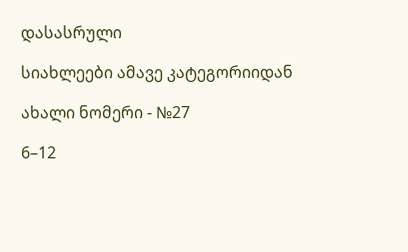დასასრული

სიახლეები ამავე კატეგორიიდან

ახალი ნომერი - №27

6–12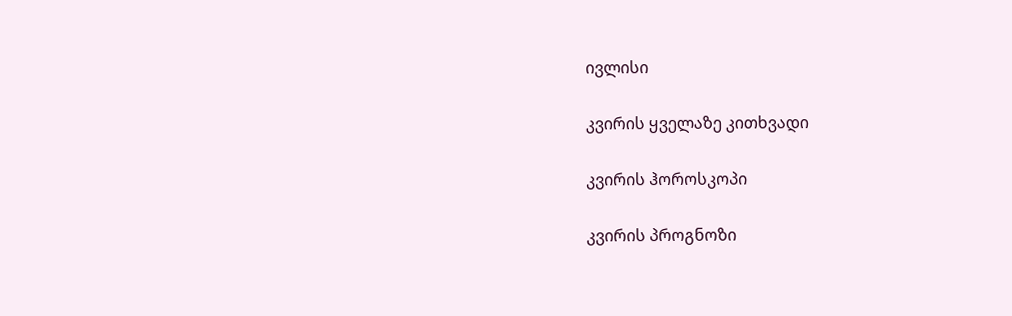ივლისი

კვირის ყველაზე კითხვადი

კვირის ჰოროსკოპი

კვირის პროგნოზი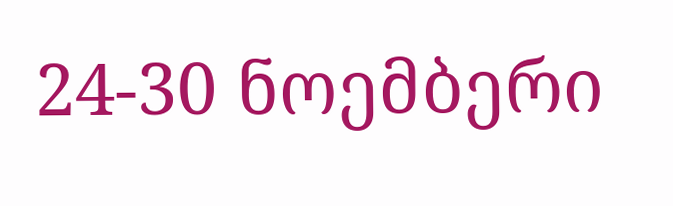24-30 ნოემბერი